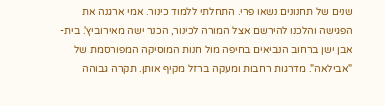שנים של תחנונים נשאו פרי. התחלתי ללמוד כינור. אמי ארגנה את הפגישה והלכנו להירשם אצל המורה לכינור, הכנר ישה מאירוביץ'. בית-אבן ישן ברחוב הנביאים בחיפה מול חנות המוסיקה המפורסמת של "אבילאה". מדרגות רחבות ומעקה ברזל מקיף אותן. תקרה גבוהה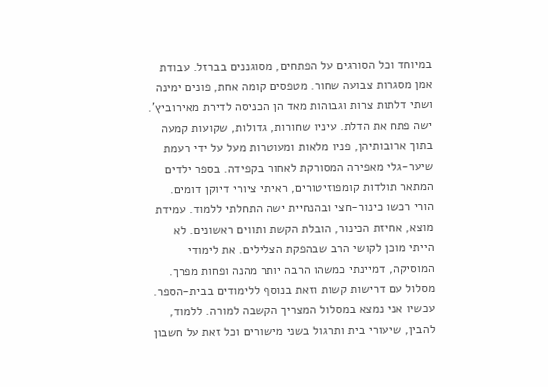במיוחד וכל הסורגים על הפתחים, מסוגננים בברזל. עבודת אמן מסגרות צבועה שחור. מטפסים קומה אחת, פונים ימינה ושתי דלתות צרות וגבוהות מאד הן הכניסה לדירת מאירוביץ'.
ישה פתח את הדלת. עיניו שחורות, גדולות, שקועות קמעה בתוך ארובותיהן, פניו מלאות ומעוטרות מעל על ידי רעמת שיער-גלי מאפירה המסורקת לאחור בקפידה. בספר ילדים המתאר תולדות קומפוזיטורים, ראיתי ציורי דיוקן דומים.
הורי רכשו כינור-חצי ובהנחיית ישה התחלתי ללמוד. עמידת מוצא, אחיזת הכינור, הובלת הקשת ותווים ראשונים. לא הייתי מוכן לקושי הרב שבהפקת הצלילים. את לימודי המוסיקה, דמיינתי כמשהו הרבה יותר מהנה ופחות מפרך. מסלול עם דרישות קשות וזאת בנוסף ללימודים בבית-הספר. עכשיו אני נמצא במסלול המצריך הקשבה למורה. ללמוד, להבין, שיעורי בית ותרגול בשני מישורים וכל זאת על חשבון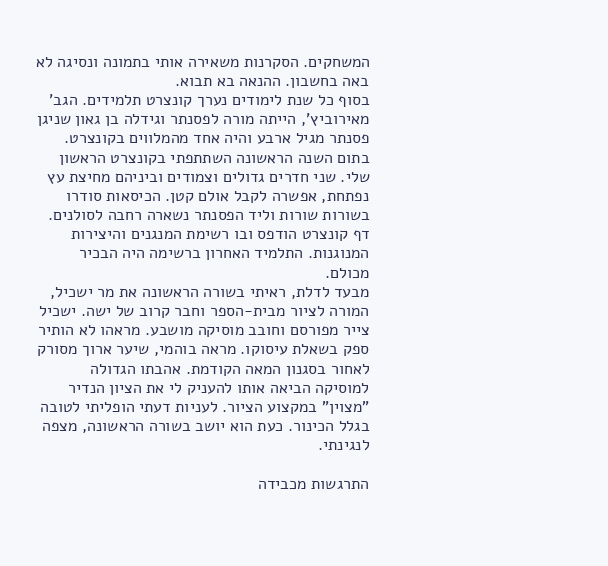המשחקים. הסקרנות משאירה אותי בתמונה ונסיגה לא באה בחשבון. ההנאה בא תבוא.
בסוף כל שנת לימודים נערך קונצרט תלמידים. הגב' מאירוביץ', הייתה מורה לפסנתר וגידלה בן גאון שניגן פסנתר מגיל ארבע והיה אחד מהמלווים בקונצרט. בתום השנה הראשונה השתתפתי בקונצרט הראשון שלי. שני חדרים גדולים וצמודים וביניהם מחיצת עץ נפתחת, אפשרה לקבל אולם קטן. הכיסאות סודרו בשורות שורות וליד הפסנתר נשארה רחבה לסולנים. דף קונצרט הודפס ובו רשימת המנגנים והיצירות המנוגנות. התלמיד האחרון ברשימה היה הבכיר מכולם.
מבעד לדלת, ראיתי בשורה הראשונה את מר ישכיל, המורה לציור מבית-הספר וחבר קרוב של ישה. ישכיל צייר מפורסם וחובב מוסיקה מושבע. מראהו לא הותיר ספק בשאלת עיסוקו. מראה בוהמי, שיער ארוך מסורק לאחור בסגנון המאה הקודמת. אהבתו הגדולה למוסיקה הביאה אותו להעניק לי את הציון הנדיר "מצוין" במקצוע הציור. לעניות דעתי הופליתי לטובה בגלל הכינור. כעת הוא יושב בשורה הראשונה, מצפה לנגינתי.

התרגשות מכבידה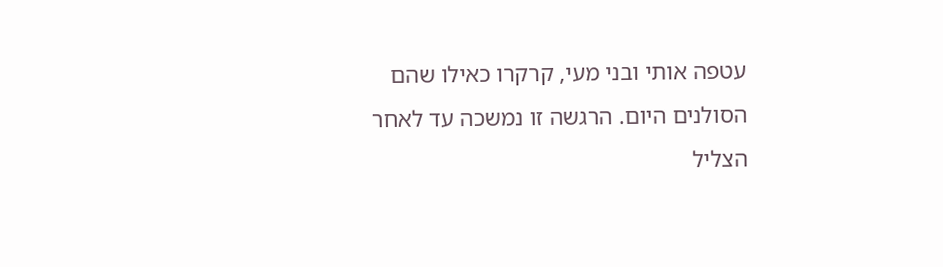עטפה אותי ובני מעי, קרקרו כאילו שהם הסולנים היום. הרגשה זו נמשכה עד לאחר הצליל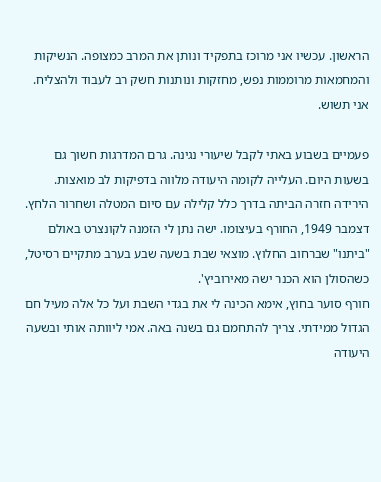הראשון. עכשיו אני מרוכז בתפקיד ונותן את המרב כמצופה. הנשיקות והמחמאות מרוממות נפש, מחזקות ונותנות חשק רב לעבוד ולהצליח. אני תשוש.

פעמיים בשבוע באתי לקבל שיעורי נגינה. גרם המדרגות חשוך גם בשעות היום. העלייה לקומה היעודה מלווה בדפיקות לב מואצות. הירידה חזרה הביתה בדרך כלל קלילה עם סיום המטלה ושחרור הלחץ.
דצמבר 1949, החורף בעיצומו. ישה נתן לי הזמנה לקונצרט באולם "ביתנו" שברחוב החלוץ. מוצאי שבת בשעה שבע בערב מתקיים רסיטל, כשהסולן הוא הכנר ישה מאירוביץ'.
חורף סוער בחוץ, אימא הכינה לי את בגדי השבת ועל כל אלה מעיל חם הגדול ממידתי. צריך להתחמם גם בשנה באה. אמי ליוותה אותי ובשעה היעודה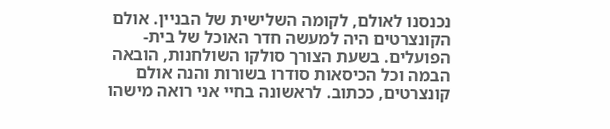נכנסנו לאולם, לקומה השלישית של הבניין. אולם הקונצרטים היה למעשה חדר האוכל של בית-הפועלים. בשעת הצורך סולקו השולחנות, הובאה הבמה וכל הכיסאות סודרו בשורות והנה אולם קונצרטים, ככתוב. לראשונה בחיי אני רואה מישהו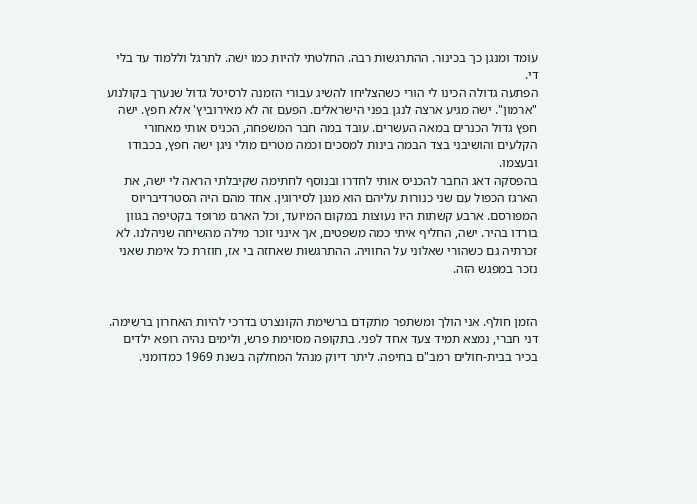עומד ומנגן כך בכינור. ההתרגשות רבה. החלטתי להיות כמו ישה. לתרגל וללמוד עד בלי די.
הפתעה גדולה הכינו לי הורי כשהצליחו להשיג עבורי הזמנה לרסיטל גדול שנערך בקולנוע "ארמון". ישה מגיע ארצה לנגן בפני הישראלים. הפעם זה לא מאירוביץ' אלא חפץ. ישה חפץ גדול הכנרים במאה העשרים. עובד במה חבר המשפחה, הכניס אותי מאחורי הקלעים והושיבני בצד הבמה בינות למסכים וכמה מטרים מולי ניגן ישה חפץ, בכבודו ובעצמו.
בהפסקה דאג החבר להכניס אותי לחדרו ובנוסף לחתימה שקיבלתי הראה לי ישה, את הארגז הכפול עם שני כנורות עליהם הוא מנגן לסירוגין. אחד מהם היה הסטרדיבריוס המפורסם. ארבע קשתות היו נעוצות במקום המיועד, וכל הארגז מרופד בקטיפה בגוון בורדו בהיר. ישה, החליף איתי כמה משפטים, אך אינני זוכר מילה מהשיחה שניהלנו. לא זכרתיה גם כשהורי שאלוני על החוויה. ההתרגשות שאחזה בי אז, חוזרת כל אימת שאני נזכר במפגש הזה.


הזמן חולף. אני הולך ומשתפר מתקדם ברשימת הקונצרט בדרכי להיות האחרון ברשימה. דני חברי, נמצא תמיד צעד אחד לפני. בתקופה מסוימת פרש, ולימים נהיה רופא ילדים בכיר בבית-חולים רמב"ם בחיפה. ליתר דיוק מנהל המחלקה בשנת 1969 כמדומני.